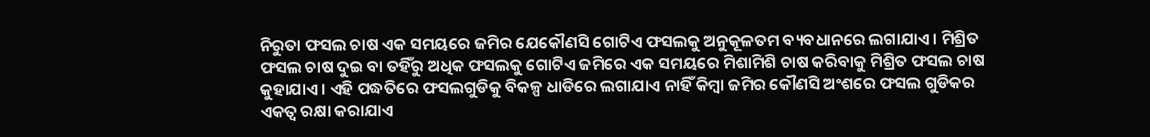ନିରୁତା ଫସଲ ଚାଷ ଏକ ସମୟରେ ଜମିର ଯେକୌଣସି ଗୋଟିଏ ଫସଲକୁ ଅନୁକୂଳତମ ବ୍ୟବଧାନରେ ଲଗାଯାଏ । ମିଶ୍ରିତ ଫସଲ ଚାଷ ଦୁଇ ବା ତହିଁରୁ ଅଧିକ ଫସଲକୁ ଗୋଟିଏ ଜମିରେ ଏକ ସମୟରେ ମିଶାମିଶି ଚାଷ କରିବାକୁ ମିଶ୍ରିତ ଫସଲ ଚାଷ କୁହାଯାଏ । ଏହି ପଦ୍ଧତିରେ ଫସଲଗୁଡିକୁ ବିକଳ୍ପ ଧାଡିରେ ଲଗାଯାଏ ନାହିଁ କିମ୍ବା ଜମିର କୌଣସି ଅଂଶରେ ଫସଲ ଗୁଡିକର ଏକତ୍ଵ ରକ୍ଷା କରାଯାଏ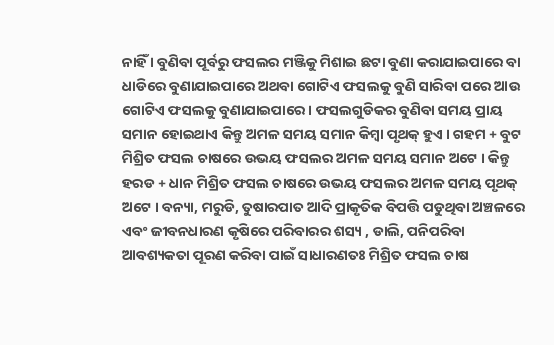ନାହିଁ । ବୁଣିବା ପୂର୍ବରୁ ଫସଲର ମଞ୍ଜିକୁ ମିଶାଇ ଛଟା ବୁଣା କରାଯାଇପାରେ ବା ଧାଡିରେ ବୁଣାଯାଇପାରେ ଅଥବା ଗୋଟିଏ ଫସଲକୁ ବୁଣି ସାରିବା ପରେ ଆଉ ଗୋଟିଏ ଫସଲକୁ ବୁଣାଯାଇପାରେ । ଫସଲଗୁଡିକର ବୁଣିବା ସମୟ ପ୍ରାୟ ସମାନ ହୋଇଥାଏ କିନ୍ତୁ ଅମଳ ସମୟ ସମାନ କିମ୍ବା ପୃଥକ୍ ହୁଏ । ଗହମ + ବୁଟ ମିଶ୍ରିତ ଫସଲ ଚାଷରେ ଉଭୟ ଫସଲର ଅମଳ ସମୟ ସମାନ ଅଟେ । କିନ୍ତୁ ହରଡ + ଧାନ ମିଶ୍ରିତ ଫସଲ ଚାଷରେ ଉଭୟ ଫସଲର ଅମଳ ସମୟ ପୃଥକ୍ ଅଟେ । ବନ୍ୟା, ମରୁଡି, ତୁଷାରପାତ ଆଦି ପ୍ରାକୃତିକ ବିପତ୍ତି ପଡୁଥିବା ଅଞ୍ଚଳରେ ଏବଂ ଜୀବନଧାରଣ କୃଷିରେ ପରିବାରର ଶସ୍ୟ , ଡାଲି, ପନିପରିବା ଆବଶ୍ୟକତା ପୂରଣ କରିବା ପାଇଁ ସାଧାରଣତଃ ମିଶ୍ରିତ ଫସଲ ଚାଷ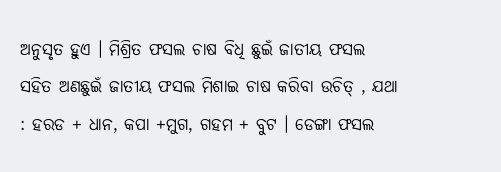ଅନୁସୃତ ହୁଏ । ମିଶ୍ରିତ ଫସଲ ଚାଷ ବିଧି ଛୁଇଁ ଜାତୀୟ ଫସଲ ସହିତ ଅଣଛୁଇଁ ଜାତୀୟ ଫସଲ ମିଶାଇ ଚାଷ କରିବା ଉଚିତ୍ , ଯଥା : ହରଡ + ଧାନ, କପା +ମୁଗ, ଗହମ + ବୁଟ । ଡେଙ୍ଗା ଫସଲ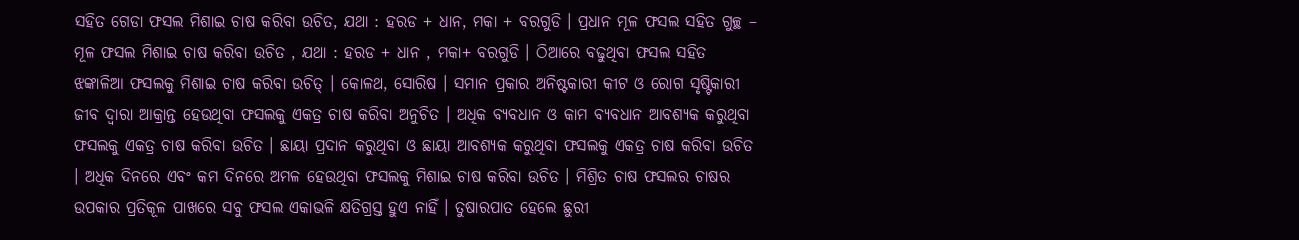ସହିତ ଗେଡା ଫସଲ ମିଶାଇ ଚାଷ କରିବା ଉଚିତ, ଯଥା : ହରଡ + ଧାନ, ମକା + ବରଗୁଡି । ପ୍ରଧାନ ମୂଳ ଫସଲ ସହିତ ଗୁଚ୍ଛ – ମୂଳ ଫସଲ ମିଶାଇ ଚାଷ କରିବା ଉଚିତ , ଯଥା : ହରଡ + ଧାନ , ମକା+ ବରଗୁଡି । ଠିଆରେ ବଢୁଥିବା ଫସଲ ସହିତ ଝଙ୍କାଳିଆ ଫସଲକୁ ମିଶାଇ ଚାଷ କରିବା ଉଚିତ୍ । କୋଳଥ, ସୋରିଷ । ସମାନ ପ୍ରକାର ଅନିଷ୍ଟକାରୀ କୀଟ ଓ ରୋଗ ସୃଷ୍ଟିକାରୀ ଜୀବ ଦ୍ଵାରା ଆକ୍ରାନ୍ତ ହେଉଥିବା ଫସଲକୁ ଏକତ୍ର ଚାଷ କରିବା ଅନୁଚିତ । ଅଧିକ ବ୍ୟବଧାନ ଓ କାମ ବ୍ୟବଧାନ ଆବଶ୍ୟକ କରୁଥିବା ଫସଲକୁ ଏକତ୍ର ଚାଷ କରିବା ଉଚିତ । ଛାୟା ପ୍ରଦାନ କରୁଥିବା ଓ ଛାୟା ଆବଶ୍ୟକ କରୁଥିବା ଫସଲକୁ ଏକତ୍ର ଚାଷ କରିବା ଉଚିତ । ଅଧିକ ଦିନରେ ଏବଂ କମ ଦିନରେ ଅମଳ ହେଉଥିବା ଫସଲକୁ ମିଶାଇ ଚାଷ କରିବା ଉଚିତ । ମିଶ୍ରିତ ଚାଷ ଫସଲର ଚାଷର ଉପକାର ପ୍ରତିକୂଳ ପାଖରେ ସବୁ ଫସଲ ଏକାଭଳି କ୍ଷତିଗ୍ରସ୍ତ ହୁଏ ନାହିଁ । ତୁଷାରପାତ ହେଲେ ଛୁରୀ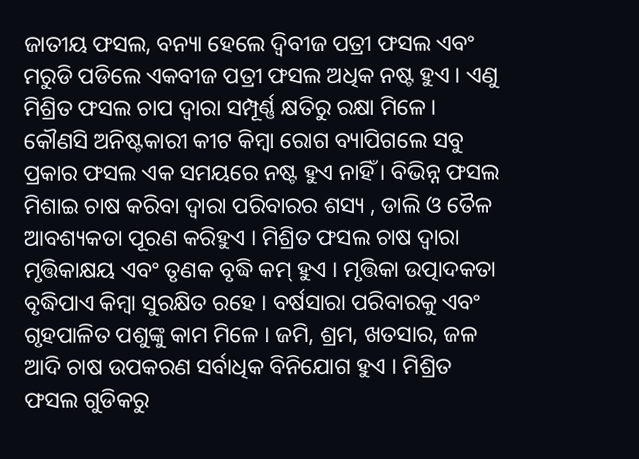ଜାତୀୟ ଫସଲ, ବନ୍ୟା ହେଲେ ଦ୍ଵିବୀଜ ପତ୍ରୀ ଫସଲ ଏବଂ ମରୁଡି ପଡିଲେ ଏକବୀଜ ପତ୍ରୀ ଫସଲ ଅଧିକ ନଷ୍ଟ ହୁଏ । ଏଣୁ ମିଶ୍ରିତ ଫସଲ ଚାପ ଦ୍ଵାରା ସମ୍ପୂର୍ଣ୍ଣ କ୍ଷତିରୁ ରକ୍ଷା ମିଳେ । କୌଣସି ଅନିଷ୍ଟକାରୀ କୀଟ କିମ୍ବା ରୋଗ ବ୍ୟାପିଗଲେ ସବୁ ପ୍ରକାର ଫସଲ ଏକ ସମୟରେ ନଷ୍ଟ ହୁଏ ନାହିଁ । ବିଭିନ୍ନ ଫସଲ ମିଶାଇ ଚାଷ କରିବା ଦ୍ଵାରା ପରିବାରର ଶସ୍ୟ , ଡାଲି ଓ ତୈଳ ଆବଶ୍ୟକତା ପୂରଣ କରିହୁଏ । ମିଶ୍ରିତ ଫସଲ ଚାଷ ଦ୍ଵାରା ମୃତ୍ତିକାକ୍ଷୟ ଏବଂ ତୃଣକ ବୃଦ୍ଧି କମ୍ ହୁଏ । ମୃତ୍ତିକା ଉତ୍ପାଦକତା ବୃଦ୍ଧିପାଏ କିମ୍ବା ସୁରକ୍ଷିତ ରହେ । ବର୍ଷସାରା ପରିବାରକୁ ଏବଂ ଗୃହପାଳିତ ପଶୁଙ୍କୁ କାମ ମିଳେ । ଜମି, ଶ୍ରମ, ଖତସାର, ଜଳ ଆଦି ଚାଷ ଉପକରଣ ସର୍ବାଧିକ ବିନିଯୋଗ ହୁଏ । ମିଶ୍ରିତ ଫସଲ ଗୁଡିକରୁ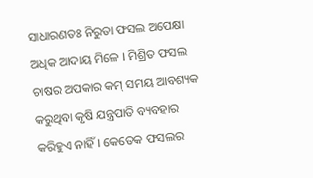ସାଧାରଣତଃ ନିରୁତା ଫସଲ ଅପେକ୍ଷା ଅଧିକ ଆଦାୟ ମିଳେ । ମିଶ୍ରିତ ଫସଲ ଚାଷର ଅପକାର କମ୍ ସମୟ ଆବଶ୍ୟକ କରୁଥିବା କୃଷି ଯନ୍ତ୍ରପାତି ବ୍ୟବହାର କରିହୁଏ ନାହିଁ । କେତେକ ଫସଲର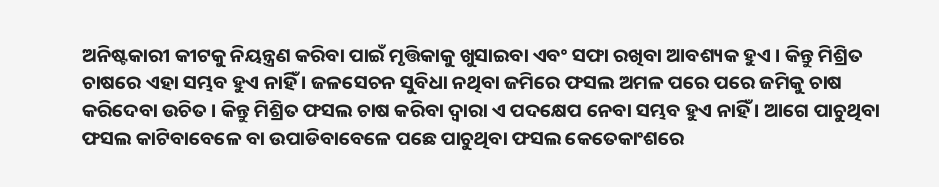ଅନିଷ୍ଟକାରୀ କୀଟକୁ ନିୟନ୍ତ୍ରଣ କରିବା ପାଇଁ ମୃତ୍ତିକାକୁ ଖୁସାଇବା ଏବଂ ସଫା ରଖିବା ଆବଶ୍ୟକ ହୁଏ । କିନ୍ତୁ ମିଶ୍ରିତ ଚାଷରେ ଏହା ସମ୍ଭବ ହୁଏ ନାହିଁ । ଜଳସେଚନ ସୁବିଧା ନଥିବା ଜମିରେ ଫସଲ ଅମଳ ପରେ ପରେ ଜମିକୁ ଚାଷ କରିଦେବା ଉଚିତ । କିନ୍ତୁ ମିଶ୍ରିତ ଫସଲ ଚାଷ କରିବା ଦ୍ଵାରା ଏ ପଦକ୍ଷେପ ନେବା ସମ୍ଭବ ହୁଏ ନାହିଁ । ଆଗେ ପାଚୁଥିବା ଫସଲ କାଟିବାବେଳେ ବା ଉପାଡିବାବେଳେ ପଛେ ପାଚୁଥିବା ଫସଲ କେତେକାଂଶରେ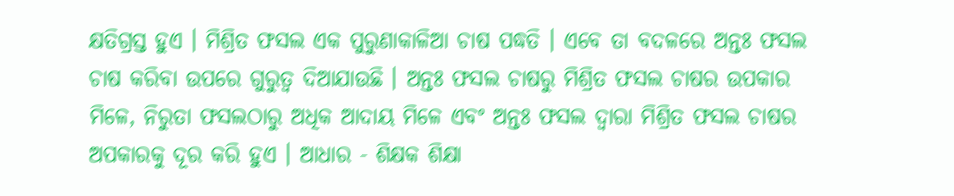କ୍ଷତିଗ୍ରସ୍ତ ହୁଏ । ମିଶ୍ରିତ ଫସଲ ଏକ ପୁରୁଣାକାଳିଆ ଚାଷ ପଦ୍ଧତି । ଏବେ ତା ବଦଳରେ ଅନ୍ତଃ ଫସଲ ଚାଷ କରିବା ଉପରେ ଗୁରୁତ୍ଵ ଦିଆଯାଉଛି । ଅନ୍ତଃ ଫସଲ ଚାଷରୁ ମିଶ୍ରିତ ଫସଲ ଚାଷର ଉପକାର ମିଳେ, ନିରୁତା ଫସଲଠାରୁ ଅଧିକ ଆଦାୟ ମିଳେ ଏବଂ ଅନ୍ତଃ ଫସଲ ଦ୍ଵାରା ମିଶ୍ରିତ ଫସଲ ଚାଷର ଅପକାରକୁ ଦୂର କରି ହୁଏ । ଆଧାର - ଶିକ୍ଷକ ଶିକ୍ଷା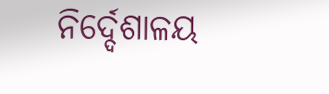ନିର୍ଦ୍ଦେଶାଳୟ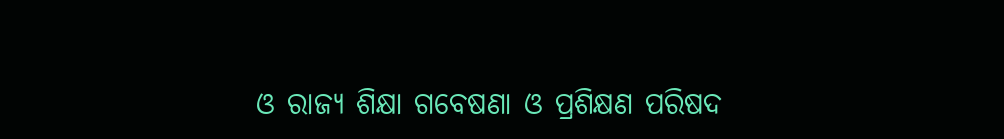ଓ ରାଜ୍ୟ ଶିକ୍ଷା ଗବେଷଣା ଓ ପ୍ରଶିକ୍ଷଣ ପରିଷଦ